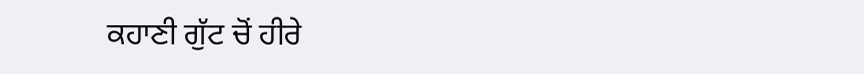ਕਹਾਣੀ ਗੁੱਟ ਚੋਂ ਹੀਰੇ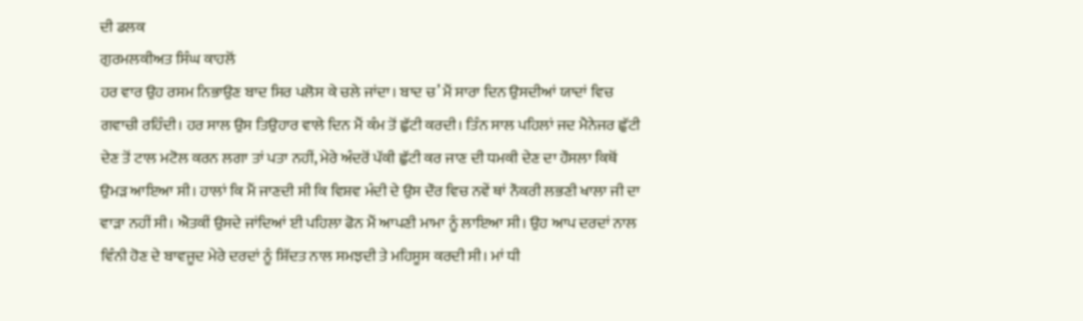ਦੀ ਡਲਕ
ਗੁਰਮਲਕੀਅਤ ਸਿੰਘ ਕਾਹਲੋਂ
ਹਰ ਵਾਰ ਉਹ ਰਸਮ ਨਿਭਾਉਣ ਬਾਦ ਸਿਰ ਪਲੋਸ ਕੇ ਚਲੇ ਜਾਂਦਾ। ਬਾਦ ਚ’ ਮੈਂ ਸਾਰਾ ਦਿਨ ਉਸਦੀਆਂ ਯਾਦਾਂ ਵਿਚ ਗਵਾਚੀ ਰਹਿੰਦੀ। ਹਰ ਸਾਲ ਉਸ ਤਿਉਹਾਰ ਵਾਲੇ ਦਿਨ ਮੈਂ ਕੰਮ ਤੋਂ ਛੁੱਟੀ ਕਰਦੀ। ਤਿੰਨ ਸਾਲ ਪਹਿਲਾਂ ਜਦ ਮੈਨੇਜਰ ਛੁੱਟੀ ਦੇਣ ਤੋਂ ਟਾਲ ਮਟੋਲ ਕਰਨ ਲਗਾ ਤਾਂ ਪਤਾ ਨਹੀਂ, ਮੇਰੇ ਅੰਦਰੋਂ ਪੱਕੀ ਛੁੱਟੀ ਕਰ ਜਾਣ ਦੀ ਧਮਕੀ ਦੇਣ ਦਾ ਹੌਸਲਾ ਕਿਥੋਂ ਉਮੜ ਆਇਆ ਸੀ। ਹਾਲਾਂ ਕਿ ਮੈਂ ਜਾਣਦੀ ਸੀ ਕਿ ਵਿਸ਼ਵ ਮੰਦੀ ਦੇ ਉਸ ਦੌਰ ਵਿਚ ਨਵੇਂ ਥਾਂ ਨੌਕਰੀ ਲਭਣੀ ਖਾਲਾ ਜੀ ਦਾ ਵਾੜਾ ਨਹੀਂ ਸੀ। ਐਤਕੀਂ ਉਸਦੇ ਜਾਂਦਿਆਂ ਈ ਪਹਿਲਾ ਫੋਨ ਮੈਂ ਆਪਣੀ ਮਾਮਾ ਨੂੰ ਲਾਇਆ ਸੀ। ਉਹ ਆਪ ਦਰਦਾਂ ਨਾਲ ਵਿੰਨੀ ਹੋਣ ਦੇ ਬਾਵਜੂਦ ਮੇਰੇ ਦਰਦਾਂ ਨੂੰ ਸ਼ਿੱਦਤ ਨਾਲ ਸਮਝਦੀ ਤੇ ਮਹਿਸੂਸ ਕਰਦੀ ਸੀ। ਮਾਂ ਧੀ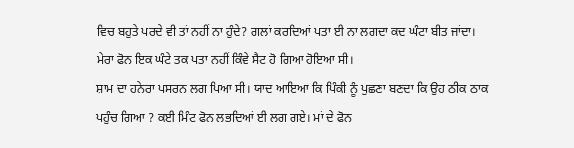ਵਿਚ ਬਹੁਤੇ ਪਰਦੇ ਵੀ ਤਾਂ ਨਹੀਂ ਨਾ ਹੁੰਦੇ? ਗਲਾਂ ਕਰਦਿਆਂ ਪਤਾ ਈ ਨਾ ਲਗਦਾ ਕਦ ਘੰਟਾ ਬੀਤ ਜਾਂਦਾ। ਮੇਰਾ ਫੋਨ ਇਕ ਘੰਟੇ ਤਕ ਪਤਾ ਨਹੀਂ ਕਿੰਵੇ ਸੈਟ ਹੋ ਗਿਆ ਹੋਇਆ ਸੀ।
ਸ਼ਾਮ ਦਾ ਹਨੇਰਾ ਪਸਰਨ ਲਗ ਪਿਆ ਸੀ। ਯਾਦ ਆਇਆ ਕਿ ਪਿੰਕੀ ਨੂੰ ਪੁਛਣਾ ਬਣਦਾ ਕਿ ਉਹ ਠੀਕ ਠਾਕ ਪਹੁੰਚ ਗਿਆ ? ਕਈ ਮਿੰਟ ਫੋਨ ਲਭਦਿਆਂ ਈ ਲਗ ਗਏ। ਮਾਂ ਦੇ ਫੋਨ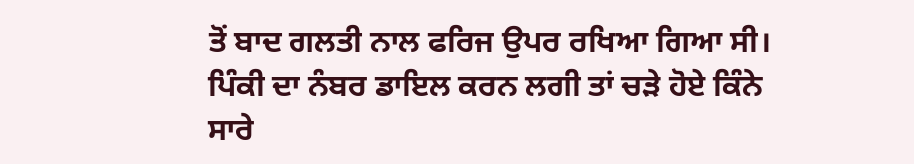ਤੋਂ ਬਾਦ ਗਲਤੀ ਨਾਲ ਫਰਿਜ ਉਪਰ ਰਖਿਆ ਗਿਆ ਸੀ। ਪਿੰਕੀ ਦਾ ਨੰਬਰ ਡਾਇਲ ਕਰਨ ਲਗੀ ਤਾਂ ਚੜੇ ਹੋਏ ਕਿੰਨੇ ਸਾਰੇ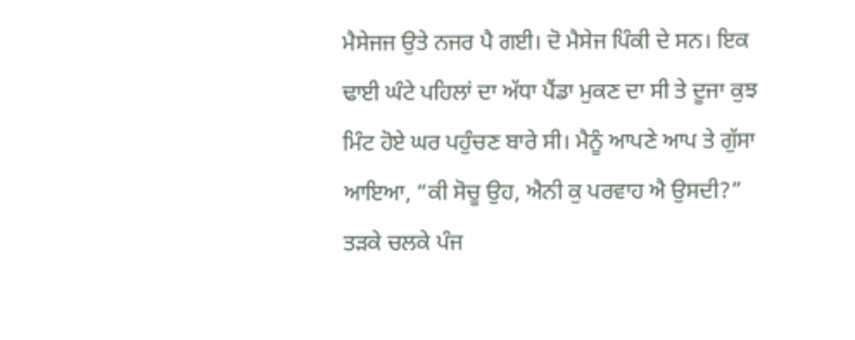ਮੈਸੇਜਜ ਉਤੇ ਨਜਰ ਪੈ ਗਈ। ਦੋ ਮੈਸੇਜ ਪਿੰਕੀ ਦੇ ਸਨ। ਇਕ ਢਾਈ ਘੰਟੇ ਪਹਿਲਾਂ ਦਾ ਅੱਧਾ ਪੈਂਡਾ ਮੁਕਣ ਦਾ ਸੀ ਤੇ ਦੂਜਾ ਕੁਝ ਮਿੰਟ ਹੋਏ ਘਰ ਪਹੁੰਚਣ ਬਾਰੇ ਸੀ। ਮੈਨੂੰ ਆਪਣੇ ਆਪ ਤੇ ਗੁੱਸਾ ਆਇਆ, “ਕੀ ਸੋਚੂ ਉਹ, ਐਨੀ ਕੁ ਪਰਵਾਹ ਐ ਉਸਦੀ?” ਤੜਕੇ ਚਲਕੇ ਪੰਜ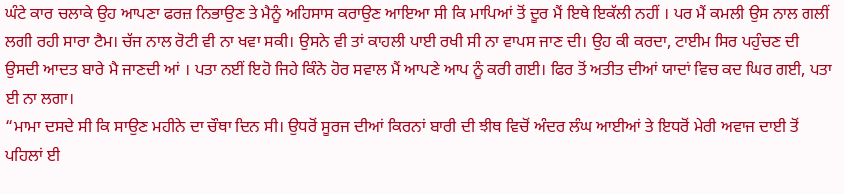ਘੰਟੇ ਕਾਰ ਚਲਾਕੇ ਉਹ ਆਪਣਾ ਫਰਜ਼ ਨਿਭਾਉਣ ਤੇ ਮੈਨੂੰ ਅਹਿਸਾਸ ਕਰਾਉਣ ਆਇਆ ਸੀ ਕਿ ਮਾਪਿਆਂ ਤੋਂ ਦੂਰ ਮੈਂ ਇਥੇ ਇਕੱਲੀ ਨਹੀਂ । ਪਰ ਮੈਂ ਕਮਲੀ ਉਸ ਨਾਲ ਗਲੀਂ ਲਗੀ ਰਹੀ ਸਾਰਾ ਟੈਮ। ਚੱਜ ਨਾਲ ਰੋਟੀ ਵੀ ਨਾ ਖਵਾ ਸਕੀ। ਉਸਨੇ ਵੀ ਤਾਂ ਕਾਹਲੀ ਪਾਈ ਰਖੀ ਸੀ ਨਾ ਵਾਪਸ ਜਾਣ ਦੀ। ਉਹ ਕੀ ਕਰਦਾ, ਟਾਈਮ ਸਿਰ ਪਹੁੰਚਣ ਦੀ ਉਸਦੀ ਆਦਤ ਬਾਰੇ ਮੈ ਜਾਣਦੀ ਆਂ । ਪਤਾ ਨਈਂ ਇਹੋ ਜਿਹੇ ਕਿੰਨੇ ਹੋਰ ਸਵਾਲ ਮੈਂ ਆਪਣੇ ਆਪ ਨੂੰ ਕਰੀ ਗਈ। ਫਿਰ ਤੋਂ ਅਤੀਤ ਦੀਆਂ ਯਾਦਾਂ ਵਿਚ ਕਦ ਘਿਰ ਗਈ, ਪਤਾ ਈ ਨਾ ਲਗਾ।
“ਮਾਮਾ ਦਸਦੇ ਸੀ ਕਿ ਸਾਉਣ ਮਹੀਨੇ ਦਾ ਚੌਥਾ ਦਿਨ ਸੀ। ਉਧਰੋਂ ਸੂਰਜ ਦੀਆਂ ਕਿਰਨਾਂ ਬਾਰੀ ਦੀ ਝੀਥ ਵਿਚੋਂ ਅੰਦਰ ਲੰਘ ਆਈਆਂ ਤੇ ਇਧਰੋਂ ਮੇਰੀ ਅਵਾਜ ਦਾਈ ਤੋਂ ਪਹਿਲਾਂ ਈ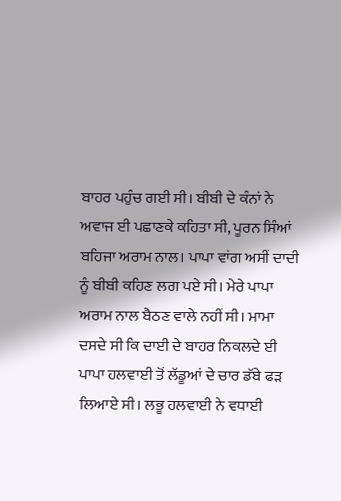ਬਾਹਰ ਪਹੁੰਚ ਗਈ ਸੀ। ਬੀਬੀ ਦੇ ਕੰਨਾਂ ਨੇ ਅਵਾਜ ਈ ਪਛਾਣਕੇ ਕਹਿਤਾ ਸੀ, ਪੂਰਨ ਸਿੰਆਂ ਬਹਿਜਾ ਅਰਾਮ ਨਾਲ। ਪਾਪਾ ਵਾਂਗ ਅਸੀਂ ਦਾਦੀ ਨੂੰ ਬੀਬੀ ਕਹਿਣ ਲਗ ਪਏ ਸੀ। ਮੇਰੇ ਪਾਪਾ ਅਰਾਮ ਨਾਲ ਬੈਠਣ ਵਾਲੇ ਨਹੀਂ ਸੀ। ਮਾਮਾ ਦਸਦੇ ਸੀ ਕਿ ਦਾਈ ਦੇ ਬਾਹਰ ਨਿਕਲਦੇ ਈ ਪਾਪਾ ਹਲਵਾਈ ਤੋਂ ਲੱਡੂਆਂ ਦੇ ਚਾਰ ਡੱਬੇ ਫੜ ਲਿਆਏ ਸੀ। ਲਭੂ ਹਲਵਾਈ ਨੇ ਵਧਾਈ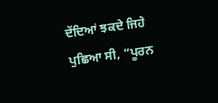ਦੇਂਦਿਆਂ ਝਕਦੇ ਜਿਹੇ ਪੁਛਿਆ ਸੀ, “ਪੂਰਨ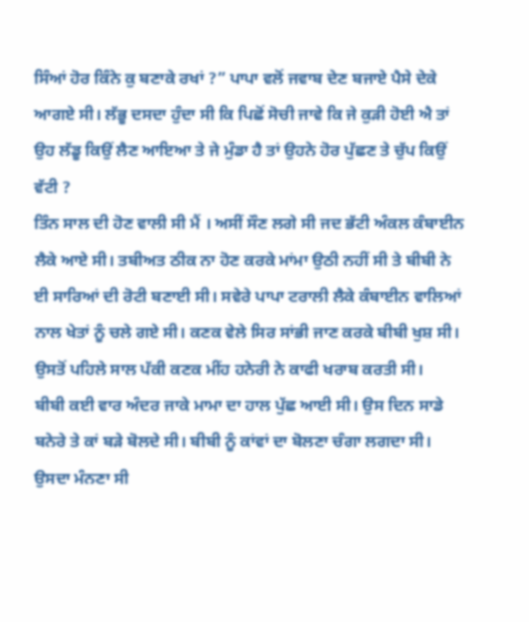ਸਿੰਆਂ ਹੋਰ ਕਿੰਨੇ ਕੁ ਬਣਾਕੇ ਰਖਾਂ ?” ਪਾਪਾ ਵਲੋਂ ਜਵਾਬ ਦੇਣ ਬਜਾਏ ਪੈਸੇ ਦੇਕੇ ਆਗਏ ਸੀ। ਲੱਭੂ ਦਸਦਾ ਹੁੰਦਾ ਸੀ ਕਿ ਪਿਛੋਂ ਸੋਚੀ ਜਾਵੇ ਕਿ ਜੇ ਕੁੜੀ ਹੋਈ ਐ ਤਾਂ ਉਹ ਲੱਡੂ ਕਿਉਂ ਲੈਣ ਆਇਆ ਤੇ ਜੇ ਮੁੰਡਾ ਹੈ ਤਾਂ ਉਹਨੇ ਹੋਰ ਪੁੱਛਣ ਤੇ ਚੁੱਪ ਕਿਉਂ ਵੱਟੀ ?
ਤਿੰਨ ਸਾਲ ਦੀ ਹੋਣ ਵਾਲੀ ਸੀ ਮੈਂ । ਅਸੀਂ ਸੌਣ ਲਗੇ ਸੀ ਜਦ ਭੱਟੀ ਅੰਕਲ ਕੰਬਾਈਨ ਲੈਕੇ ਆਏ ਸੀ। ਤਬੀਅਤ ਠੀਕ ਨਾ ਹੋਣ ਕਰਕੇ ਮਾਂਮਾ ਉਠੀ ਨਹੀਂ ਸੀ ਤੇ ਬੀਬੀ ਨੇ ਈ ਸਾਰਿਆਂ ਦੀ ਰੋਟੀ ਬਣਾਈ ਸੀ। ਸਵੇਰੇ ਪਾਪਾ ਟਰਾਲੀ ਲੈਕੇ ਕੰਬਾਈਨ ਵਾਲਿਆਂ ਨਾਲ ਖੇਤਾਂ ਨੂੰ ਚਲੇ ਗਏ ਸੀ। ਕਣਕ ਵੇਲੇ ਸਿਰ ਸਾਂਭੀ ਜਾਣ ਕਰਕੇ ਬੀਬੀ ਖੁਸ਼ ਸੀ। ਉਸਤੋਂ ਪਹਿਲੇ ਸਾਲ ਪੱਕੀ ਕਣਕ ਮੀਂਹ ਹਨੇਰੀ ਨੇ ਕਾਫੀ ਖਰਾਬ ਕਰਤੀ ਸੀ।
ਬੀਬੀ ਕਈ ਵਾਰ ਅੰਦਰ ਜਾਕੇ ਮਾਮਾ ਦਾ ਹਾਲ ਪੁੱਛ ਆਈ ਸੀ। ਉਸ ਦਿਨ ਸਾਡੇ ਬਨੇਰੇ ਤੇ ਕਾਂ ਬੜੇ ਬੋਲਦੇ ਸੀ। ਬੀਬੀ ਨੂੰ ਕਾਂਵਾਂ ਦਾ ਬੋਲਣਾ ਚੰਗਾ ਲਗਦਾ ਸੀ। ਉਸਦਾ ਮੰਨਣਾ ਸੀ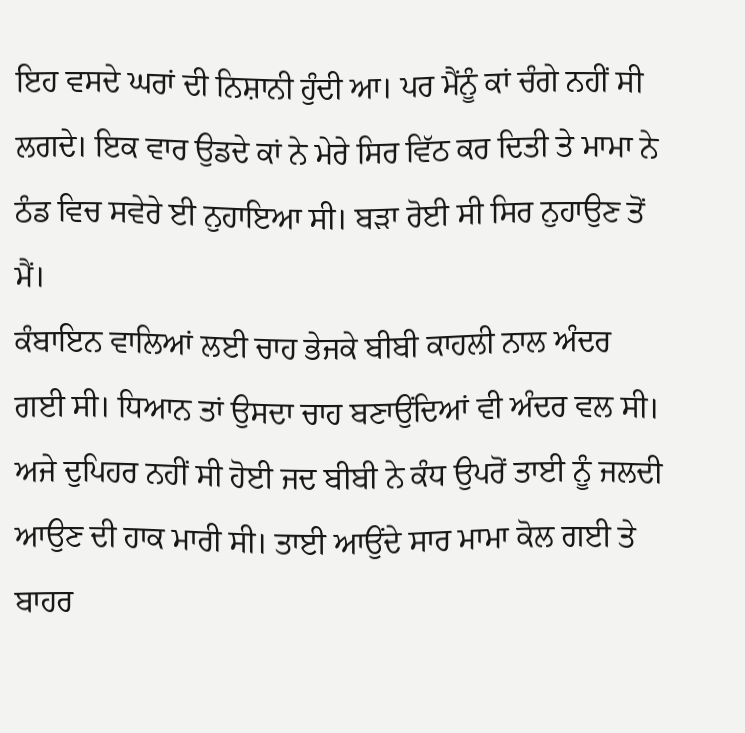ਇਹ ਵਸਦੇ ਘਰਾਂ ਦੀ ਨਿਸ਼ਾਨੀ ਹੁੰਦੀ ਆ। ਪਰ ਮੈਂਨੂੰ ਕਾਂ ਚੰਗੇ ਨਹੀਂ ਸੀ ਲਗਦੇ। ਇਕ ਵਾਰ ਉਡਦੇ ਕਾਂ ਨੇ ਮੇਰੇ ਸਿਰ ਵਿੱਠ ਕਰ ਦਿਤੀ ਤੇ ਮਾਮਾ ਨੇ ਠੰਡ ਵਿਚ ਸਵੇਰੇ ਈ ਨੁਹਾਇਆ ਸੀ। ਬੜਾ ਰੋਈ ਸੀ ਸਿਰ ਨੁਹਾਉਣ ਤੋਂ ਮੈਂ।
ਕੰਬਾਇਨ ਵਾਲਿਆਂ ਲਈ ਚਾਹ ਭੇਜਕੇ ਬੀਬੀ ਕਾਹਲੀ ਨਾਲ ਅੰਦਰ ਗਈ ਸੀ। ਧਿਆਨ ਤਾਂ ਉਸਦਾ ਚਾਹ ਬਣਾਉਂਦਿਆਂ ਵੀ ਅੰਦਰ ਵਲ ਸੀ। ਅਜੇ ਦੁਪਿਹਰ ਨਹੀਂ ਸੀ ਹੋਈ ਜਦ ਬੀਬੀ ਨੇ ਕੰਧ ਉਪਰੋਂ ਤਾਈ ਨੂੰ ਜਲਦੀ ਆਉਣ ਦੀ ਹਾਕ ਮਾਰੀ ਸੀ। ਤਾਈ ਆਉਂਦੇ ਸਾਰ ਮਾਮਾ ਕੋਲ ਗਈ ਤੇ ਬਾਹਰ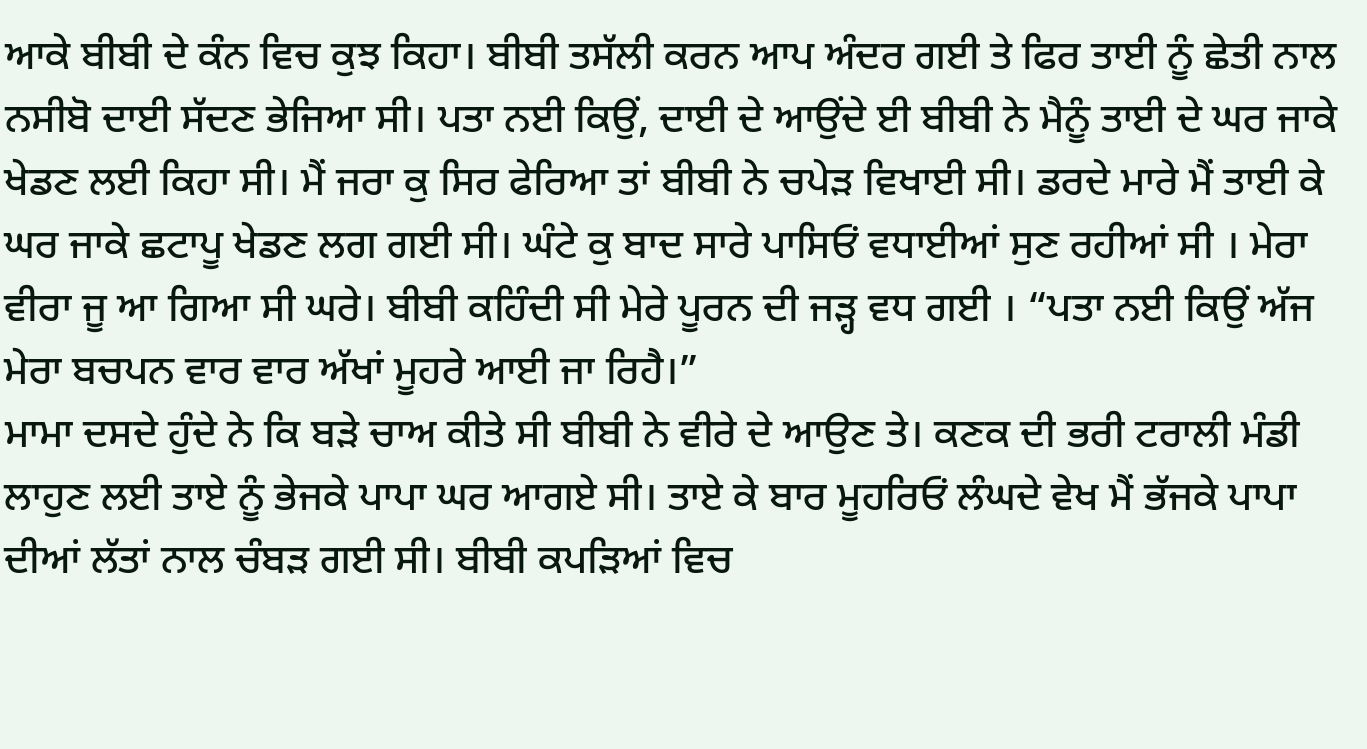ਆਕੇ ਬੀਬੀ ਦੇ ਕੰਨ ਵਿਚ ਕੁਝ ਕਿਹਾ। ਬੀਬੀ ਤਸੱਲੀ ਕਰਨ ਆਪ ਅੰਦਰ ਗਈ ਤੇ ਫਿਰ ਤਾਈ ਨੂੰ ਛੇਤੀ ਨਾਲ ਨਸੀਬੋ ਦਾਈ ਸੱਦਣ ਭੇਜਿਆ ਸੀ। ਪਤਾ ਨਈ ਕਿਉਂ, ਦਾਈ ਦੇ ਆਉਂਦੇ ਈ ਬੀਬੀ ਨੇ ਮੈਨੂੰ ਤਾਈ ਦੇ ਘਰ ਜਾਕੇ ਖੇਡਣ ਲਈ ਕਿਹਾ ਸੀ। ਮੈਂ ਜਰਾ ਕੁ ਸਿਰ ਫੇਰਿਆ ਤਾਂ ਬੀਬੀ ਨੇ ਚਪੇੜ ਵਿਖਾਈ ਸੀ। ਡਰਦੇ ਮਾਰੇ ਮੈਂ ਤਾਈ ਕੇ ਘਰ ਜਾਕੇ ਛਟਾਪੂ ਖੇਡਣ ਲਗ ਗਈ ਸੀ। ਘੰਟੇ ਕੁ ਬਾਦ ਸਾਰੇ ਪਾਸਿਓਂ ਵਧਾਈਆਂ ਸੁਣ ਰਹੀਆਂ ਸੀ । ਮੇਰਾ ਵੀਰਾ ਜੂ ਆ ਗਿਆ ਸੀ ਘਰੇ। ਬੀਬੀ ਕਹਿੰਦੀ ਸੀ ਮੇਰੇ ਪੂਰਨ ਦੀ ਜੜ੍ਹ ਵਧ ਗਈ । “ਪਤਾ ਨਈ ਕਿਉਂ ਅੱਜ ਮੇਰਾ ਬਚਪਨ ਵਾਰ ਵਾਰ ਅੱਖਾਂ ਮੂਹਰੇ ਆਈ ਜਾ ਰਿਹੈ।”
ਮਾਮਾ ਦਸਦੇ ਹੁੰਦੇ ਨੇ ਕਿ ਬੜੇ ਚਾਅ ਕੀਤੇ ਸੀ ਬੀਬੀ ਨੇ ਵੀਰੇ ਦੇ ਆਉਣ ਤੇ। ਕਣਕ ਦੀ ਭਰੀ ਟਰਾਲੀ ਮੰਡੀ ਲਾਹੁਣ ਲਈ ਤਾਏ ਨੂੰ ਭੇਜਕੇ ਪਾਪਾ ਘਰ ਆਗਏ ਸੀ। ਤਾਏ ਕੇ ਬਾਰ ਮੂਹਰਿਓਂ ਲੰਘਦੇ ਵੇਖ ਮੈਂ ਭੱਜਕੇ ਪਾਪਾ ਦੀਆਂ ਲੱਤਾਂ ਨਾਲ ਚੰਬੜ ਗਈ ਸੀ। ਬੀਬੀ ਕਪੜਿਆਂ ਵਿਚ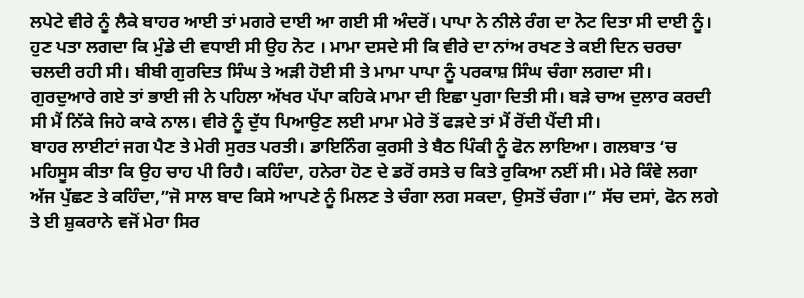ਲਪੇਟੇ ਵੀਰੇ ਨੂੰ ਲੈਕੇ ਬਾਹਰ ਆਈ ਤਾਂ ਮਗਰੇ ਦਾਈ ਆ ਗਈ ਸੀ ਅੰਦਰੋਂ। ਪਾਪਾ ਨੇ ਨੀਲੇ ਰੰਗ ਦਾ ਨੋਟ ਦਿਤਾ ਸੀ ਦਾਈ ਨੂੰ। ਹੁਣ ਪਤਾ ਲਗਦਾ ਕਿ ਮੁੰਡੇ ਦੀ ਵਧਾਈ ਸੀ ਉਹ ਨੋਟ । ਮਾਮਾ ਦਸਦੇ ਸੀ ਕਿ ਵੀਰੇ ਦਾ ਨਾਂਅ ਰਖਣ ਤੇ ਕਈ ਦਿਨ ਚਰਚਾ ਚਲਦੀ ਰਹੀ ਸੀ। ਬੀਬੀ ਗੁਰਦਿਤ ਸਿੰਘ ਤੇ ਅੜੀ ਹੋਈ ਸੀ ਤੇ ਮਾਮਾ ਪਾਪਾ ਨੂੰ ਪਰਕਾਸ਼ ਸਿੰਘ ਚੰਗਾ ਲਗਦਾ ਸੀ। ਗੁਰਦੁਆਰੇ ਗਏ ਤਾਂ ਭਾਈ ਜੀ ਨੇ ਪਹਿਲਾ ਅੱਖਰ ਪੱਪਾ ਕਹਿਕੇ ਮਾਮਾ ਦੀ ਇਛਾ ਪੁਗਾ ਦਿਤੀ ਸੀ। ਬੜੇ ਚਾਅ ਦੁਲਾਰ ਕਰਦੀ ਸੀ ਮੈਂ ਨਿੱਕੇ ਜਿਹੇ ਕਾਕੇ ਨਾਲ। ਵੀਰੇ ਨੂੰ ਦੁੱਧ ਪਿਆਉਣ ਲਈ ਮਾਮਾ ਮੇਰੇ ਤੋਂ ਫੜਦੇ ਤਾਂ ਮੈਂ ਰੋਂਦੀ ਪੈਂਦੀ ਸੀ।
ਬਾਹਰ ਲਾਈਟਾਂ ਜਗ ਪੈਣ ਤੇ ਮੇਰੀ ਸੁਰਤ ਪਰਤੀ। ਡਾਇਨਿੰਗ ਕੁਰਸੀ ਤੇ ਬੈਠ ਪਿੰਕੀ ਨੂੰ ਫੋਨ ਲਾਇਆ। ਗਲਬਾਤ ‘ਚ ਮਹਿਸੂਸ ਕੀਤਾ ਕਿ ਉਹ ਚਾਹ ਪੀ ਰਿਹੈ। ਕਹਿੰਦਾ, ਹਨੇਰਾ ਹੋਣ ਦੇ ਡਰੋਂ ਰਸਤੇ ਚ ਕਿਤੇ ਰੁਕਿਆ ਨਈਂ ਸੀ। ਮੇਰੇ ਕਿੰਵੇ ਲਗਾ ਅੱਜ ਪੁੱਛਣ ਤੇ ਕਹਿੰਦਾ,”ਜੋ ਸਾਲ ਬਾਦ ਕਿਸੇ ਆਪਣੇ ਨੂੰ ਮਿਲਣ ਤੇ ਚੰਗਾ ਲਗ ਸਕਦਾ, ਉਸਤੋਂ ਚੰਗਾ।” ਸੱਚ ਦਸਾਂ, ਫੋਨ ਲਗੇ ਤੇ ਈ ਸ਼ੁਕਰਾਨੇ ਵਜੋਂ ਮੇਰਾ ਸਿਰ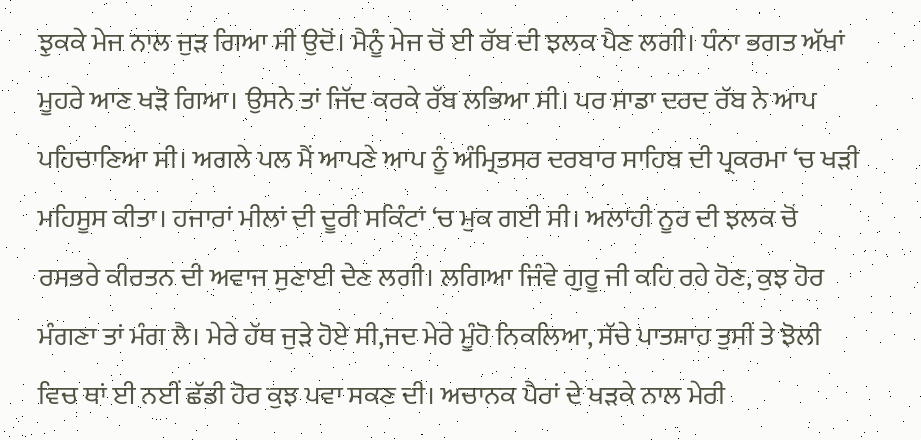ਝੁਕਕੇ ਮੇਜ ਨਾਲ ਜੁੜ ਗਿਆ ਸੀ ਉਦੋਂ। ਮੈਨੂੰ ਮੇਜ ਚੋਂ ਈ ਰੱਬ ਦੀ ਝਲਕ ਪੈਣ ਲਗੀ। ਧੰਨਾ ਭਗਤ ਅੱਖਾਂ ਮੂਹਰੇ ਆਣ ਖੜੋ ਗਿਆ। ਉਸਨੇ ਤਾਂ ਜਿੱਦ ਕਰਕੇ ਰੱਬ ਲਭਿਆ ਸੀ। ਪਰ ਸਾਡਾ ਦਰਦ ਰੱਬ ਨੇ ਆਪ ਪਹਿਚਾਣਿਆ ਸੀ। ਅਗਲੇ ਪਲ ਮੈਂ ਆਪਣੇ ਆਪ ਨੂੰ ਅੰਮ੍ਰਿਤਸਰ ਦਰਬਾਰ ਸਾਹਿਬ ਦੀ ਪ੍ਰਕਰਮਾ ‘ਚ ਖੜੀ ਮਹਿਸੂਸ ਕੀਤਾ। ਹਜਾਰਾਂ ਮੀਲਾਂ ਦੀ ਦੂਰੀ ਸਕਿੰਟਾਂ ‘ਚ ਮੁਕ ਗਈ ਸੀ। ਅਲਾਹੀ ਨੂਰ ਦੀ ਝਲਕ ਚੋਂ ਰਸਭਰੇ ਕੀਰਤਨ ਦੀ ਅਵਾਜ ਸੁਣਾਈ ਦੇਣ ਲਗੀ। ਲਗਿਆ ਜਿੰਵੇ ਗੁਰੂ ਜੀ ਕਹਿ ਰਹੇ ਹੋਣ, ਕੁਝ ਹੋਰ ਮੰਗਣਾ ਤਾਂ ਮੰਗ ਲੈ। ਮੇਰੇ ਹੱਥ ਜੁੜੇ ਹੋਏ ਸੀ,ਜਦ ਮੇਰੇ ਮੂੰਹੋ ਨਿਕਲਿਆ, ਸੱਚੇ ਪਾਤਸ਼ਾਹ ਤੁਸੀਂ ਤੇ ਝੋਲੀ ਵਿਚ ਥਾਂ ਈ ਨਈਂ ਛੱਡੀ ਹੋਰ ਕੁਝ ਪਵਾ ਸਕਣ ਦੀ। ਅਚਾਨਕ ਪੈਰਾਂ ਦੇ ਖੜਕੇ ਨਾਲ ਮੇਰੀ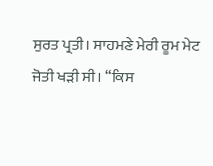ਸੁਰਤ ਪ੍ਰਤੀ। ਸਾਹਮਣੇ ਮੇਰੀ ਰੂਮ ਮੇਟ ਜੋਤੀ ਖੜੀ ਸੀ। “ਕਿਸ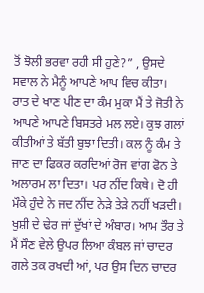ਤੋਂ ਝੋਲੀ ਭਰਵਾ ਰਹੀ ਸੀ ਹੁਣੇ?” , ਉਸਦੇ ਸਵਾਲ ਨੇ ਮੈਨੂੰ ਆਪਣੇ ਆਪ ਵਿਚ ਕੀਤਾ।
ਰਾਤ ਦੇ ਖਾਣ ਪੀਣ ਦਾ ਕੰਮ ਮੁਕਾ ਮੈਂ ਤੇ ਜੋਤੀ ਨੇ ਆਪਣੇ ਆਪਣੇ ਬਿਸਤਰੇ ਮਲ ਲਏ। ਕੁਝ ਗਲਾਂ ਕੀਤੀਆਂ ਤੇ ਬੱਤੀ ਬੁਝਾ ਦਿਤੀ। ਕਲ ਨੂੰ ਕੰਮ ਤੇ ਜਾਣ ਦਾ ਫਿਕਰ ਕਰਦਿਆਂ ਰੋਜ ਵਾਂਗ ਫੋਨ ਤੇ ਅਲਾਰਮ ਲਾ ਦਿਤਾ। ਪਰ ਨੀਂਦ ਕਿਥੇ। ਦੋ ਹੀ ਮੌਕੇ ਹੁੰਦੇ ਨੇ ਜਦ ਨੀਂਦ ਨੇੜੇ ਤੇੜੇ ਨਹੀਂ ਖੜਦੀ। ਖੁਸ਼ੀ ਦੇ ਢੇਰ ਜਾਂ ਦੁੱਖਾਂ ਦੇ ਅੰਬਾਰ। ਆਮ ਤੌਰ ਤੇ ਮੈਂ ਸੌਣ ਵੇਲੇ ਉਪਰ ਲਿਆ ਕੰਬਲ ਜਾਂ ਚਾਦਰ ਗਲੇ ਤਕ ਰਖਦੀ ਆਂ, ਪਰ ਉਸ ਦਿਨ ਚਾਦਰ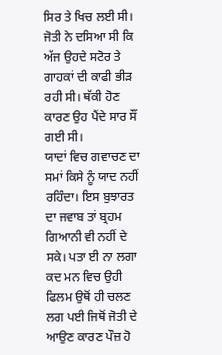ਸਿਰ ਤੇ ਖਿਚ ਲਈ ਸੀ। ਜੋਤੀ ਨੇ ਦਸਿਆ ਸੀ ਕਿ ਅੱਜ ਉਹਦੇ ਸਟੋਰ ਤੇ ਗਾਹਕਾਂ ਦੀ ਕਾਫੀ ਭੀੜ ਰਹੀ ਸੀ। ਥੱਕੀ ਹੋਣ ਕਾਰਣ ਉਹ ਪੈਂਦੇ ਸਾਰ ਸੌਂ ਗਈ ਸੀ।
ਯਾਦਾਂ ਵਿਚ ਗਵਾਚਣ ਦਾ ਸਮਾਂ ਕਿਸੇ ਨੂੰ ਯਾਦ ਨਹੀਂ ਰਹਿੰਦਾ। ਇਸ ਬੁਝਾਰਤ ਦਾ ਜਵਾਬ ਤਾਂ ਬ੍ਰਹਮ ਗਿਆਨੀ ਵੀ ਨਹੀਂ ਦੇ ਸਕੇ। ਪਤਾ ਈ ਨਾ ਲਗਾ ਕਦ ਮਨ ਵਿਚ ਉਹੀ ਫਿਲਮ ਉਥੋਂ ਹੀ ਚਲਣ ਲਗ ਪਈ ਜਿਥੋਂ ਜੋਤੀ ਦੇ ਆਉਣ ਕਾਰਣ ਪੌਜ਼ ਹੋ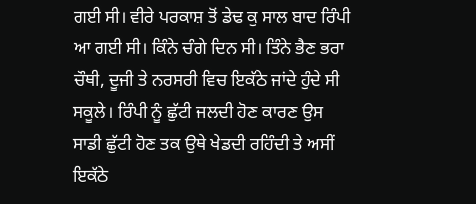ਗਈ ਸੀ। ਵੀਰੇ ਪਰਕਾਸ਼ ਤੋਂ ਡੇਢ ਕੁ ਸਾਲ ਬਾਦ ਰਿੰਪੀ ਆ ਗਈ ਸੀ। ਕਿੰਨੇ ਚੰਗੇ ਦਿਨ ਸੀ। ਤਿੰਨੇ ਭੈਣ ਭਰਾ ਚੌਥੀ, ਦੂਜੀ ਤੇ ਨਰਸਰੀ ਵਿਚ ਇਕੱਠੇ ਜਾਂਦੇ ਹੁੰਦੇ ਸੀ ਸਕੂਲੇ। ਰਿੰਪੀ ਨੂੰ ਛੁੱਟੀ ਜਲਦੀ ਹੋਣ ਕਾਰਣ ਉਸ ਸਾਡੀ ਛੁੱਟੀ ਹੋਣ ਤਕ ਉਥੇ ਖੇਡਦੀ ਰਹਿੰਦੀ ਤੇ ਅਸੀਂ ਇਕੱਠੇ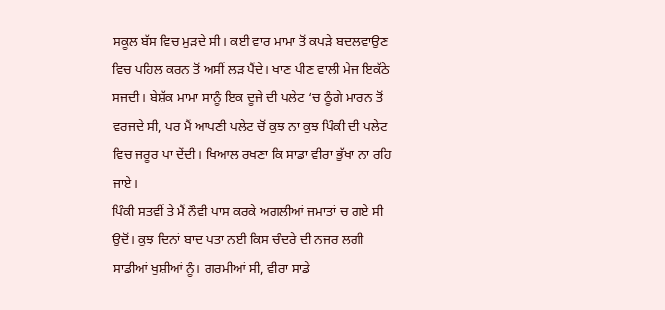ਸਕੂਲ ਬੱਸ ਵਿਚ ਮੁੜਦੇ ਸੀ। ਕਈ ਵਾਰ ਮਾਮਾ ਤੋਂ ਕਪੜੇ ਬਦਲਵਾਉਣ ਵਿਚ ਪਹਿਲ ਕਰਨ ਤੋਂ ਅਸੀਂ ਲੜ ਪੈਂਦੇ। ਖਾਣ ਪੀਣ ਵਾਲੀ ਮੇਜ ਇਕੱਠੇ ਸਜਦੀ। ਬੇਸ਼ੱਕ ਮਾਮਾ ਸਾਨੂੰ ਇਕ ਦੂਜੇ ਦੀ ਪਲੇਟ ‘ਚ ਠੂੰਗੇ ਮਾਰਨ ਤੋਂ ਵਰਜਦੇ ਸੀ, ਪਰ ਮੈਂ ਆਪਣੀ ਪਲੇਟ ਚੋਂ ਕੁਝ ਨਾ ਕੁਝ ਪਿੰਕੀ ਦੀ ਪਲੇਟ ਵਿਚ ਜਰੂਰ ਪਾ ਦੇਂਦੀ। ਖਿਆਲ ਰਖਣਾ ਕਿ ਸਾਡਾ ਵੀਰਾ ਭੁੱਖਾ ਨਾ ਰਹਿ ਜਾਏ।
ਪਿੰਕੀ ਸਤਵੀਂ ਤੇ ਮੈਂ ਨੌਵੀ ਪਾਸ ਕਰਕੇ ਅਗਲੀਆਂ ਜਮਾਤਾਂ ਚ ਗਏ ਸੀ ਉਦੋਂ। ਕੁਝ ਦਿਨਾਂ ਬਾਦ ਪਤਾ ਨਈ ਕਿਸ ਚੰਦਰੇ ਦੀ ਨਜਰ ਲਗੀ ਸਾਡੀਆਂ ਖੁਸ਼ੀਆਂ ਨੂੰ। ਗਰਮੀਆਂ ਸੀ, ਵੀਰਾ ਸਾਡੇ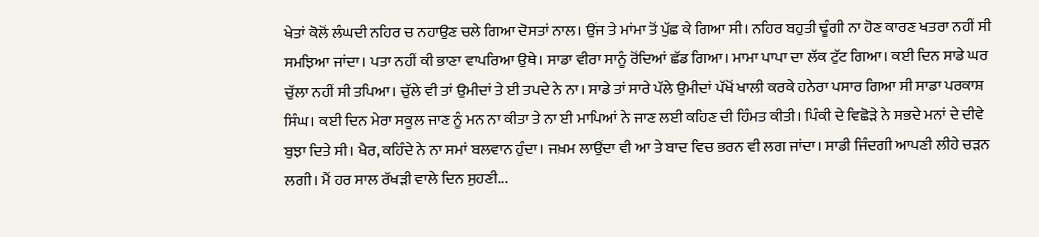ਖੇਤਾਂ ਕੋਲੋਂ ਲੰਘਦੀ ਨਹਿਰ ਚ ਨਹਾਉਣ ਚਲੇ ਗਿਆ ਦੋਸਤਾਂ ਨਾਲ। ਉਂਜ ਤੇ ਮਾਂਮਾ ਤੋਂ ਪੁੱਛ ਕੇ ਗਿਆ ਸੀ। ਨਹਿਰ ਬਹੁਤੀ ਢੂੰਗੀ ਨਾ ਹੋਣ ਕਾਰਣ ਖਤਰਾ ਨਹੀਂ ਸੀ ਸਮਝਿਆ ਜਾਂਦਾ। ਪਤਾ ਨਹੀਂ ਕੀ ਭਾਣਾ ਵਾਪਰਿਆ ਉਥੇ। ਸਾਡਾ ਵੀਰਾ ਸਾਨੂੰ ਰੋਂਦਿਆਂ ਛੱਡ ਗਿਆ। ਮਾਮਾ ਪਾਪਾ ਦਾ ਲੱਕ ਟੁੱਟ ਗਿਆ। ਕਈ ਦਿਨ ਸਾਡੇ ਘਰ ਚੁੱਲਾ ਨਹੀਂ ਸੀ ਤਪਿਆ। ਚੁੱਲੇ ਵੀ ਤਾਂ ਉਮੀਦਾਂ ਤੇ ਈ ਤਪਦੇ ਨੇ ਨਾ। ਸਾਡੇ ਤਾਂ ਸਾਰੇ ਪੱਲੇ ਉਮੀਦਾਂ ਪੱਖੋਂ ਖਾਲੀ ਕਰਕੇ ਹਨੇਰਾ ਪਸਾਰ ਗਿਆ ਸੀ ਸਾਡਾ ਪਰਕਾਸ਼ ਸਿੰਘ। ਕਈ ਦਿਨ ਮੇਰਾ ਸਕੂਲ ਜਾਣ ਨੂੰ ਮਨ ਨਾ ਕੀਤਾ ਤੇ ਨਾ ਈ ਮਾਪਿਆਂ ਨੇ ਜਾਣ ਲਈ ਕਹਿਣ ਦੀ ਹਿੰਮਤ ਕੀਤੀ। ਪਿੰਕੀ ਦੇ ਵਿਛੋੜੇ ਨੇ ਸਭਦੇ ਮਨਾਂ ਦੇ ਦੀਵੇ ਬੁਝਾ ਦਿਤੇ ਸੀ। ਖੈਰ, ਕਹਿੰਦੇ ਨੇ ਨਾ ਸਮਾਂ ਬਲਵਾਨ ਹੁੰਦਾ। ਜਖ਼ਮ ਲਾਉਂਦਾ ਵੀ ਆ ਤੇ ਬਾਦ ਵਿਚ ਭਰਨ ਵੀ ਲਗ ਜਾਂਦਾ। ਸਾਡੀ ਜਿੰਦਗੀ ਆਪਣੀ ਲੀਹੇ ਚੜਨ ਲਗੀ। ਮੈਂ ਹਰ ਸਾਲ ਰੱਖੜੀ ਵਾਲੇ ਦਿਨ ਸੁਹਣੀ...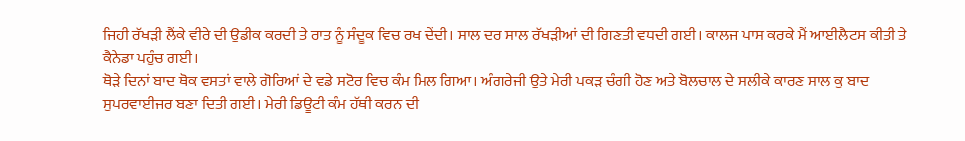ਜਿਹੀ ਰੱਖੜੀ ਲੈਂਕੇ ਵੀਰੇ ਦੀ ਉਡੀਕ ਕਰਦੀ ਤੇ ਰਾਤ ਨੂੰ ਸੰਦੂਕ ਵਿਚ ਰਖ ਦੇਂਦੀ। ਸਾਲ ਦਰ ਸਾਲ ਰੱਖੜੀਆਂ ਦੀ ਗਿਣਤੀ ਵਧਦੀ ਗਈ। ਕਾਲਜ ਪਾਸ ਕਰਕੇ ਮੈਂ ਆਈਲੈਟਸ ਕੀਤੀ ਤੇ ਕੈਨੇਡਾ ਪਹੁੰਚ ਗਈ।
ਥੋੜੇ ਦਿਨਾਂ ਬਾਦ ਥੋਕ ਵਸਤਾਂ ਵਾਲੇ ਗੋਰਿਆਂ ਦੇ ਵਡੇ ਸਟੋਰ ਵਿਚ ਕੰਮ ਮਿਲ ਗਿਆ। ਅੰਗਰੇਜੀ ਉਤੇ ਮੇਰੀ ਪਕੜ ਚੰਗੀ ਹੋਣ ਅਤੇ ਬੋਲਚਾਲ ਦੇ ਸਲੀਕੇ ਕਾਰਣ ਸਾਲ ਕੁ ਬਾਦ ਸੁਪਰਵਾਈਜਰ ਬਣਾ ਦਿਤੀ ਗਈ। ਮੇਰੀ ਡਿਊਟੀ ਕੰਮ ਹੱਥੀ ਕਰਨ ਦੀ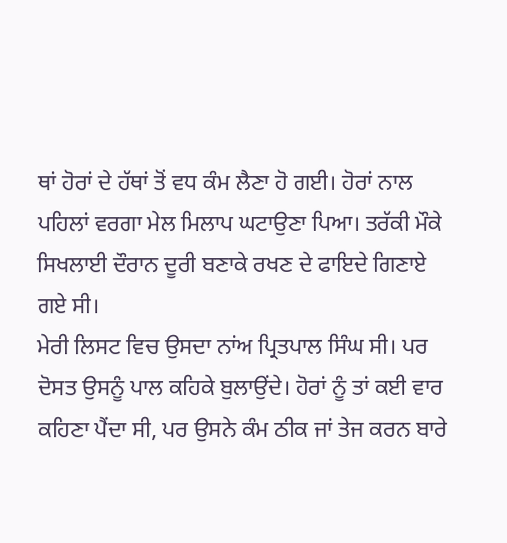ਥਾਂ ਹੋਰਾਂ ਦੇ ਹੱਥਾਂ ਤੋਂ ਵਧ ਕੰਮ ਲੈਣਾ ਹੋ ਗਈ। ਹੋਰਾਂ ਨਾਲ ਪਹਿਲਾਂ ਵਰਗਾ ਮੇਲ ਮਿਲਾਪ ਘਟਾਉਣਾ ਪਿਆ। ਤਰੱਕੀ ਮੌਕੇ ਸਿਖਲਾਈ ਦੌਰਾਨ ਦੂਰੀ ਬਣਾਕੇ ਰਖਣ ਦੇ ਫਾਇਦੇ ਗਿਣਾਏ ਗਏ ਸੀ।
ਮੇਰੀ ਲਿਸਟ ਵਿਚ ਉਸਦਾ ਨਾਂਅ ਪ੍ਰਿਤਪਾਲ ਸਿੰਘ ਸੀ। ਪਰ ਦੋਸਤ ਉਸਨੂੰ ਪਾਲ ਕਹਿਕੇ ਬੁਲਾਉਂਦੇ। ਹੋਰਾਂ ਨੂੰ ਤਾਂ ਕਈ ਵਾਰ ਕਹਿਣਾ ਪੈਂਦਾ ਸੀ, ਪਰ ਉਸਨੇ ਕੰਮ ਠੀਕ ਜਾਂ ਤੇਜ ਕਰਨ ਬਾਰੇ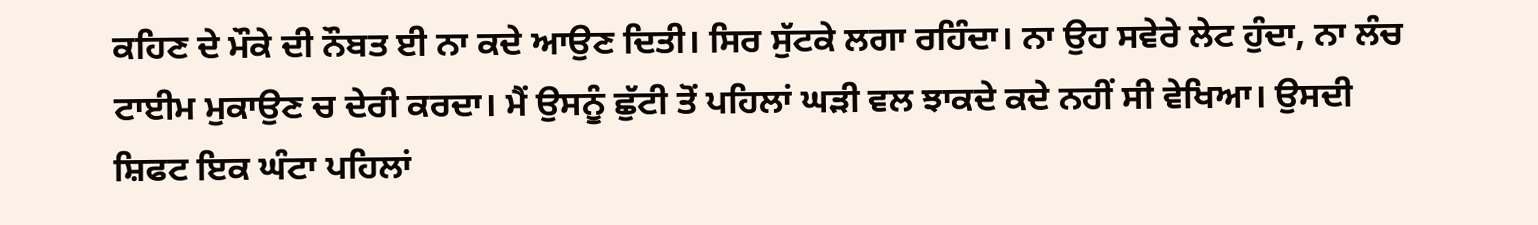ਕਹਿਣ ਦੇ ਮੌਕੇ ਦੀ ਨੌਬਤ ਈ ਨਾ ਕਦੇ ਆਉਣ ਦਿਤੀ। ਸਿਰ ਸੁੱਟਕੇ ਲਗਾ ਰਹਿੰਦਾ। ਨਾ ਉਹ ਸਵੇਰੇ ਲੇਟ ਹੁੰਦਾ, ਨਾ ਲੰਚ ਟਾਈਮ ਮੁਕਾਉਣ ਚ ਦੇਰੀ ਕਰਦਾ। ਮੈਂ ਉਸਨੂੰ ਛੁੱਟੀ ਤੋਂ ਪਹਿਲਾਂ ਘੜੀ ਵਲ ਝਾਕਦੇ ਕਦੇ ਨਹੀਂ ਸੀ ਵੇਖਿਆ। ਉਸਦੀ ਸ਼ਿਫਟ ਇਕ ਘੰਟਾ ਪਹਿਲਾਂ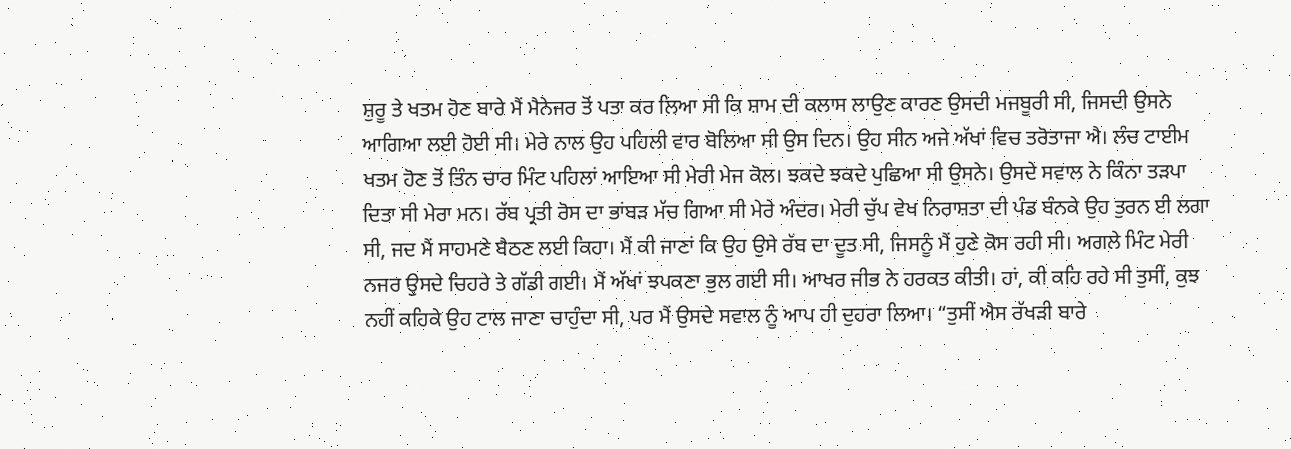ਸ਼ੁਰੂ ਤੇ ਖਤਮ ਹੋਣ ਬਾਰੇ ਮੈਂ ਮੈਨੇਜਰ ਤੋਂ ਪਤਾ ਕਰ ਲਿਆ ਸੀ ਕਿ ਸ਼ਾਮ ਦੀ ਕਲਾਸ ਲਾਉਣ ਕਾਰਣ ਉਸਦੀ ਮਜਬੂਰੀ ਸੀ, ਜਿਸਦੀ ਉਸਨੇ ਆਗਿਆ ਲਈ ਹੋਈ ਸੀ। ਮੇਰੇ ਨਾਲ ਉਹ ਪਹਿਲੀ ਵਾਰ ਬੋਲਿਆ ਸੀ ਉਸ ਦਿਨ। ਉਹ ਸੀਨ ਅਜੇ ਅੱਖਾਂ ਵਿਚ ਤਰੋਤਾਜਾ ਐ। ਲੰਚ ਟਾਈਮ ਖਤਮ ਹੋਣ ਤੋਂ ਤਿੰਨ ਚਾਰ ਮਿੰਟ ਪਹਿਲਾਂ ਆਇਆ ਸੀ ਮੇਰੀ ਮੇਜ ਕੋਲ। ਝਕਦੇ ਝਕਦੇ ਪੁਛਿਆ ਸੀ ਉਸਨੇ। ਉਸਦੇ ਸਵਾਲ ਨੇ ਕਿੰਨਾ ਤੜਪਾ ਦਿਤਾ ਸੀ ਮੇਰਾ ਮਨ। ਰੱਬ ਪ੍ਰਤੀ ਰੋਸ ਦਾ ਭਾਂਬੜ ਮੱਚ ਗਿਆ ਸੀ ਮੇਰੇ ਅੰਦਰ। ਮੇਰੀ ਚੁੱਪ ਵੇਖ ਨਿਰਾਸ਼ਤਾ ਦੀ ਪੰਡ ਬੰਨਕੇ ਉਹ ਤੁਰਨ ਈ ਲਗਾ ਸੀ, ਜਦ ਮੈਂ ਸਾਹਮਣੇ ਬੈਠਣ ਲਈ ਕਿਹਾ। ਮੈਂ ਕੀ ਜਾਣਾਂ ਕਿ ਉਹ ਉਸੇ ਰੱਬ ਦਾ ਦੂਤ ਸੀ, ਜਿਸਨੂੰ ਮੈਂ ਹੁਣੇ ਕੋਸ ਰਹੀ ਸੀ। ਅਗਲੇ ਮਿੰਟ ਮੇਰੀ ਨਜਰ ਉਸਦੇ ਚਿਹਰੇ ਤੇ ਗੱਡੀ ਗਈ। ਮੈਂ ਅੱਖਾਂ ਝਪਕਣਾ ਭੁਲ ਗਈ ਸੀ। ਆਖਰ ਜੀਭ ਨੇ ਹਰਕਤ ਕੀਤੀ। ਹਾਂ, ਕੀ ਕਹਿ ਰਹੇ ਸੀ ਤੁਸੀਂ, ਕੁਝ ਨਹੀਂ ਕਹਿਕੇ ਉਹ ਟਾਲ ਜਾਣਾ ਚਾਹੁੰਦਾ ਸੀ, ਪਰ ਮੈਂ ਉਸਦੇ ਸਵਾਲ ਨੂੰ ਆਪ ਹੀ ਦੁਹਰਾ ਲਿਆ। “ਤੁਸੀਂ ਐਸ ਰੱਖੜੀ ਬਾਰੇ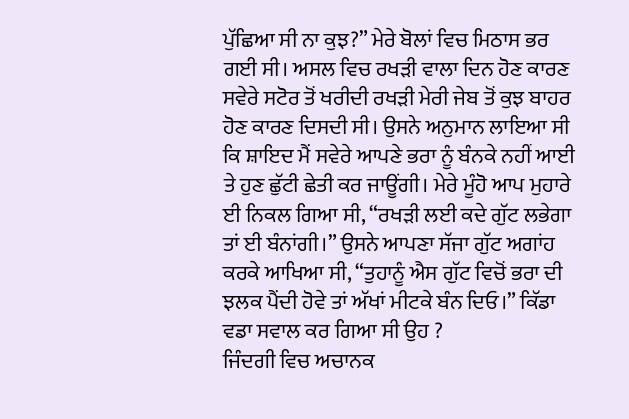ਪੁੱਛਿਆ ਸੀ ਨਾ ਕੁਝ?” ਮੇਰੇ ਬੋਲਾਂ ਵਿਚ ਮਿਠਾਸ ਭਰ ਗਈ ਸੀ। ਅਸਲ ਵਿਚ ਰਖੜੀ ਵਾਲਾ ਦਿਨ ਹੋਣ ਕਾਰਣ ਸਵੇਰੇ ਸਟੋਰ ਤੋਂ ਖਰੀਦੀ ਰਖੜੀ ਮੇਰੀ ਜੇਬ ਤੋਂ ਕੁਝ ਬਾਹਰ ਹੋਣ ਕਾਰਣ ਦਿਸਦੀ ਸੀ। ਉਸਨੇ ਅਨੁਮਾਨ ਲਾਇਆ ਸੀ ਕਿ ਸ਼ਾਇਦ ਮੈਂ ਸਵੇਰੇ ਆਪਣੇ ਭਰਾ ਨੂੰ ਬੰਨਕੇ ਨਹੀਂ ਆਈ ਤੇ ਹੁਣ ਛੁੱਟੀ ਛੇਤੀ ਕਰ ਜਾਊਂਗੀ। ਮੇਰੇ ਮੂੰਹੋ ਆਪ ਮੁਹਾਰੇ ਈ ਨਿਕਲ ਗਿਆ ਸੀ, “ਰਖੜੀ ਲਈ ਕਦੇ ਗੁੱਟ ਲਭੇਗਾ ਤਾਂ ਈ ਬੰਨਾਂਗੀ।” ਉਸਨੇ ਆਪਣਾ ਸੱਜਾ ਗੁੱਟ ਅਗਾਂਹ ਕਰਕੇ ਆਖਿਆ ਸੀ, “ਤੁਹਾਨੂੰ ਐਸ ਗੁੱਟ ਵਿਚੋਂ ਭਰਾ ਦੀ ਝਲਕ ਪੈਂਦੀ ਹੋਵੇ ਤਾਂ ਅੱਖਾਂ ਮੀਟਕੇ ਬੰਨ ਦਿਓ।” ਕਿੱਡਾ ਵਡਾ ਸਵਾਲ ਕਰ ਗਿਆ ਸੀ ਉਹ ?
ਜਿੰਦਗੀ ਵਿਚ ਅਚਾਨਕ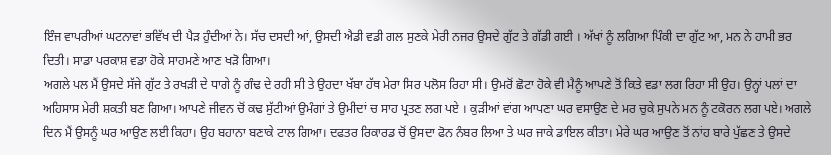ਇੰਜ ਵਾਪਰੀਆਂ ਘਟਨਾਵਾਂ ਭਵਿੱਖ ਦੀ ਪੈੜ ਹੁੰਦੀਆਂ ਨੇ। ਸੱਚ ਦਸਦੀ ਆਂ, ਉਸਦੀ ਐਡੀ ਵਡੀ ਗਲ ਸੁਣਕੇ ਮੇਰੀ ਨਜਰ ਉਸਦੇ ਗੁੱਟ ਤੇ ਗੱਡੀ ਗਈ । ਅੱਖਾਂ ਨੂੰ ਲਗਿਆ ਪਿੰਕੀ ਦਾ ਗੁੱਟ ਆ, ਮਨ ਨੇ ਹਾਮੀ ਭਰ ਦਿਤੀ। ਸਾਡਾ ਪਰਕਾਸ਼ ਵਡਾ ਹੋਕੇ ਸਾਹਮਣੇ ਆਣ ਖੜੋ ਗਿਆ।
ਅਗਲੇ ਪਲ ਮੈਂ ਉਸਦੇ ਸੱਜੇ ਗੁੱਟ ਤੇ ਰਖੜੀ ਦੇ ਧਾਗੇ ਨੂੰ ਗੰਢ ਦੇ ਰਹੀ ਸੀ ਤੇ ਉਹਦਾ ਖੱਬਾ ਹੱਥ ਮੇਰਾ ਸਿਰ ਪਲੋਸ ਰਿਹਾ ਸੀ। ਉਮਰੋਂ ਛੋਟਾ ਹੋਕੇ ਵੀ ਮੈਨੂੰ ਆਪਣੇ ਤੋਂ ਕਿਤੇ ਵਡਾ ਲਗ ਰਿਹਾ ਸੀ ਉਹ। ਉਨ੍ਹਾਂ ਪਲਾਂ ਦਾ ਅਹਿਸਾਸ ਮੇਰੀ ਸ਼ਕਤੀ ਬਣ ਗਿਆ। ਆਪਣੇ ਜੀਵਨ ਚੋਂ ਕਢ ਸੁੱਟੀਆਂ ਉਮੰਗਾਂ ਤੇ ਉਮੀਦਾਂ ਚ ਸਾਹ ਪ੍ਰਤਣ ਲਗ ਪਏ । ਕੁੜੀਆਂ ਵਾਂਗ ਆਪਣਾ ਘਰ ਵਸਾਉਣ ਦੇ ਮਰ ਚੁਕੇ ਸੁਪਨੇ ਮਨ ਨੂੰ ਟਕੋਰਨ ਲਗ ਪਏ। ਅਗਲੇ ਦਿਨ ਮੈਂ ਉਸਨੂੰ ਘਰ ਆਉਣ ਲਈ ਕਿਹਾ। ਉਹ ਬਹਾਨਾ ਬਣਾਕੇ ਟਾਲ ਗਿਆ। ਦਫਤਰ ਰਿਕਾਰਡ ਚੋਂ ਉਸਦਾ ਫੋਨ ਨੰਬਰ ਲਿਆ ਤੇ ਘਰ ਜਾਕੇ ਡਾਇਲ ਕੀਤਾ। ਮੇਰੇ ਘਰ ਆਉਣ ਤੋਂ ਨਾਂਹ ਬਾਰੇ ਪੁੱਛਣ ਤੇ ਉਸਦੇ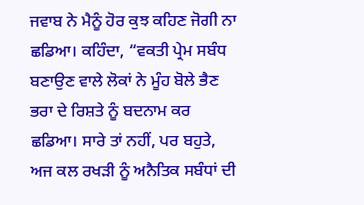ਜਵਾਬ ਨੇ ਮੈਨੂੰ ਹੋਰ ਕੁਝ ਕਹਿਣ ਜੋਗੀ ਨਾ ਛਡਿਆ। ਕਹਿੰਦਾ, “ਵਕਤੀ ਪ੍ਰੇਮ ਸਬੰਧ ਬਣਾਉਣ ਵਾਲੇ ਲੋਕਾਂ ਨੇ ਮੂੰਹ ਬੋਲੇ ਭੈਣ ਭਰਾ ਦੇ ਰਿਸ਼ਤੇ ਨੂੰ ਬਦਨਾਮ ਕਰ ਛਡਿਆ। ਸਾਰੇ ਤਾਂ ਨਹੀਂ, ਪਰ ਬਹੁਤੇ, ਅਜ ਕਲ ਰਖੜੀ ਨੂੰ ਅਨੈਤਿਕ ਸਬੰਧਾਂ ਦੀ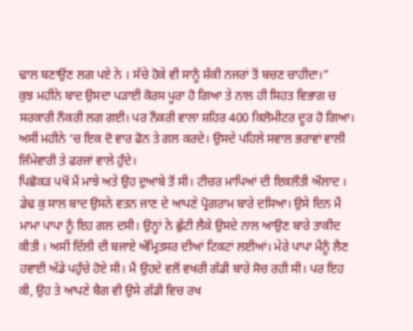ਢਾਲ ਬਣਾਉਂਣ ਲਗ ਪਏ ਨੇ । ਸੱਚੇ ਹੋਕੇ ਵੀ ਸਾਨੂੰ ਸ਼ੱਕੀ ਨਜਰਾਂ ਤੋਂ ਬਚਣ ਚਾਹੀਦਾ।”
ਕੁਝ ਮਹੀਨੇ ਬਾਦ ਉਸਦਾ ਪੜਾਈ ਕੋਰਸ ਪੂਰਾ ਹੋ ਗਿਆ ਤੇ ਨਾਲ ਹੀ ਸਿਹਤ ਵਿਭਾਗ ਚ ਸਰਕਾਰੀ ਨੌਕਰੀ ਲਗ ਗਈ। ਪਰ ਨੌਕਰੀ ਵਾਲਾ ਸ਼ਹਿਰ 400 ਕਿਲੋਮੀਟਰ ਦੂਰ ਹੋ ਗਿਆ। ਅਸੀਂ ਮਹੀਨੇ ‘ਚ ਇਕ ਦੋ ਵਾਰ ਫੋਨ ਤੇ ਗਲ ਕਰਦੇ। ਉਸਦੇ ਪਹਿਲੇ ਸਵਾਲ ਭਰਾਵਾਂ ਵਾਲੀ ਜਿੰਮੇਵਾਰੀ ਤੇ ਫਰਜਾਂ ਵਾਲੇ ਹੁੰਦੇ।
ਪਿਛੋਕੜ ਪਖੋਂ ਮੈਂ ਮਾਝੇ ਅਤੇ ਉਹ ਦੁਆਬੇ ਤੋਂ ਸੀ। ਟੀਚਰ ਮਾਪਿਆਂ ਦੀ ਇਕਲੌਤੀ ਔਲਾਦ । ਡੇਢ ਕੁ ਸਾਲ ਬਾਦ ਉਸਨੇ ਵਤਨ ਜਾਣ ਦੇ ਆਪਣੇ ਪ੍ਰੋਗਰਾਮ ਬਾਰੇ ਦਸਿਆ। ਉਸੇ ਦਿਨ ਮੈਂ ਮਾਮਾ ਪਾਪਾ ਨੂੰ ਇਹ ਗਲ ਦਸੀ। ਉਨ੍ਹਾਂ ਨੇ ਛੁੱਟੀ ਲੈਕੇ ਉਸਦੇ ਨਾਲ ਆਉਣ ਬਾਰੇ ਤਾਕੀਦ ਕੀਤੀ । ਅਸੀਂ ਦਿੱਲੀ ਦੀ ਬਜਾਏ ਅੰਮ੍ਰਿਤਸਰ ਦੀਆਂ ਟਿਕਟਾਂ ਲਈਆਂ। ਮੇਰੇ ਪਾਪਾ ਮੈਨੂੰ ਲੈਣ ਹਵਾਈ ਅੱਡੇ ਪਹੁੰਚੇ ਹੋਏ ਸੀ। ਮੈਂ ਉਹਦੇ ਵਲੋਂ ਵਖਰੀ ਗੱਡੀ ਬਾਰੇ ਸੋਚ ਰਹੀ ਸੀ। ਪਰ ਇਹ ਕੀ, ਉਹ ਤੇ ਆਪਣੇ ਬੈਗ ਵੀ ਉਸੇ ਗੱਡੀ ਵਿਚ ਰਖ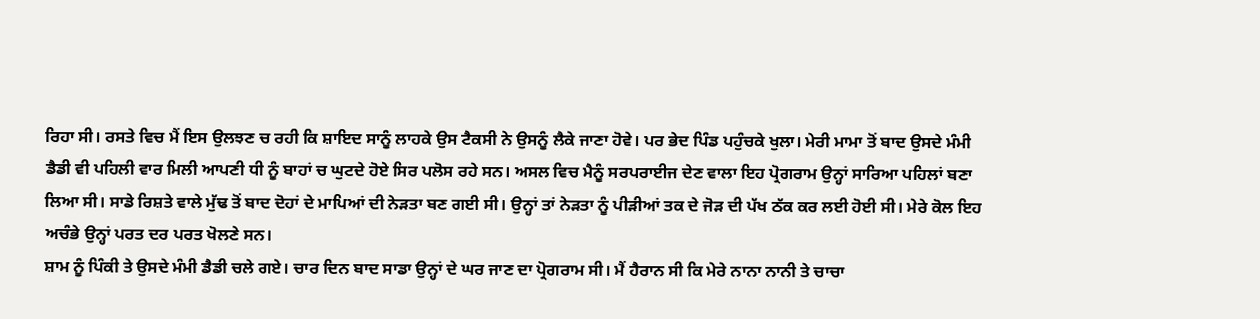ਰਿਹਾ ਸੀ। ਰਸਤੇ ਵਿਚ ਮੈਂ ਇਸ ਉਲਝਣ ਚ ਰਹੀ ਕਿ ਸ਼ਾਇਦ ਸਾਨੂੰ ਲਾਹਕੇ ਉਸ ਟੈਕਸੀ ਨੇ ਉਸਨੂੰ ਲੈਕੇ ਜਾਣਾ ਹੋਵੇ। ਪਰ ਭੇਦ ਪਿੰਡ ਪਹੁੰਚਕੇ ਖੁਲਾ। ਮੇਰੀ ਮਾਮਾ ਤੋਂ ਬਾਦ ਉਸਦੇ ਮੰਮੀ ਡੈਡੀ ਵੀ ਪਹਿਲੀ ਵਾਰ ਮਿਲੀ ਆਪਣੀ ਧੀ ਨੂੰ ਬਾਹਾਂ ਚ ਘੁਟਦੇ ਹੋਏ ਸਿਰ ਪਲੋਸ ਰਹੇ ਸਨ। ਅਸਲ ਵਿਚ ਮੈਨੂੰ ਸਰਪਰਾਈਜ ਦੇਣ ਵਾਲਾ ਇਹ ਪ੍ਰੋਗਰਾਮ ਉਨ੍ਹਾਂ ਸਾਰਿਆ ਪਹਿਲਾਂ ਬਣਾ ਲਿਆ ਸੀ। ਸਾਡੇ ਰਿਸ਼ਤੇ ਵਾਲੇ ਮੁੱਢ ਤੋਂ ਬਾਦ ਦੋਹਾਂ ਦੇ ਮਾਪਿਆਂ ਦੀ ਨੇੜਤਾ ਬਣ ਗਈ ਸੀ। ਉਨ੍ਹਾਂ ਤਾਂ ਨੇੜਤਾ ਨੂੰ ਪੀੜੀਆਂ ਤਕ ਦੇ ਜੋੜ ਦੀ ਪੱਖ ਠੱਕ ਕਰ ਲਈ ਹੋਈ ਸੀ। ਮੇਰੇ ਕੋਲ ਇਹ ਅਚੰਭੇ ਉਨ੍ਹਾਂ ਪਰਤ ਦਰ ਪਰਤ ਖੋਲਣੇ ਸਨ।
ਸ਼ਾਮ ਨੂੰ ਪਿੰਕੀ ਤੇ ਉਸਦੇ ਮੰਮੀ ਡੈਡੀ ਚਲੇ ਗਏ। ਚਾਰ ਦਿਨ ਬਾਦ ਸਾਡਾ ਉਨ੍ਹਾਂ ਦੇ ਘਰ ਜਾਣ ਦਾ ਪ੍ਰੋਗਰਾਮ ਸੀ। ਮੈਂ ਹੈਰਾਨ ਸੀ ਕਿ ਮੇਰੇ ਨਾਨਾ ਨਾਨੀ ਤੇ ਚਾਚਾ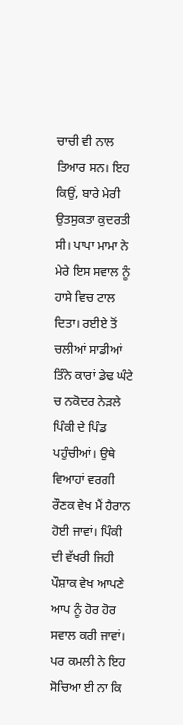ਚਾਚੀ ਵੀ ਨਾਲ ਤਿਆਰ ਸਨ। ਇਹ ਕਿਉਂ, ਬਾਰੇ ਮੇਰੀ ਉਤਸੁਕਤਾ ਕੁਦਰਤੀ ਸੀ। ਪਾਪਾ ਮਾਮਾ ਨੇ ਮੇਰੇ ਇਸ ਸਵਾਲ ਨੂੰ ਹਾਸੇ ਵਿਚ ਟਾਲ ਦਿਤਾ। ਰਈਏ ਤੋਂ ਚਲੀਆਂ ਸਾਡੀਆਂ ਤਿੰਨੇ ਕਾਰਾਂ ਡੇਢ ਘੰਟੇ ਚ ਨਕੋਦਰ ਨੇੜਲੇ ਪਿੰਕੀ ਦੇ ਪਿੰਡ ਪਹੁੰਚੀਆਂ। ਉਥੇ ਵਿਆਹਾਂ ਵਰਗੀ ਰੌਣਕ ਵੇਖ ਮੈਂ ਹੈਰਾਨ ਹੋਈ ਜਾਵਾਂ। ਪਿੰਕੀ ਦੀ ਵੱਖਰੀ ਜਿਹੀ ਪੌਸ਼ਾਕ ਵੇਖ ਆਪਣੇ ਆਪ ਨੂੰ ਹੋਰ ਹੋਰ ਸਵਾਲ ਕਰੀ ਜਾਵਾਂ। ਪਰ ਕਮਲੀ ਨੇ ਇਹ ਸੋਚਿਆ ਈ ਨਾ ਕਿ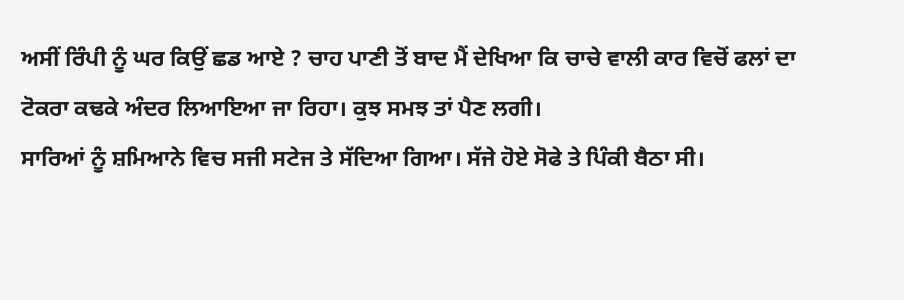ਅਸੀਂ ਰਿੰਪੀ ਨੂੰ ਘਰ ਕਿਉਂ ਛਡ ਆਏ ? ਚਾਹ ਪਾਣੀ ਤੋਂ ਬਾਦ ਮੈਂ ਦੇਖਿਆ ਕਿ ਚਾਚੇ ਵਾਲੀ ਕਾਰ ਵਿਚੋਂ ਫਲਾਂ ਦਾ ਟੋਕਰਾ ਕਢਕੇ ਅੰਦਰ ਲਿਆਇਆ ਜਾ ਰਿਹਾ। ਕੁਝ ਸਮਝ ਤਾਂ ਪੈਣ ਲਗੀ।
ਸਾਰਿਆਂ ਨੂੰ ਸ਼ਮਿਆਨੇ ਵਿਚ ਸਜੀ ਸਟੇਜ ਤੇ ਸੱਦਿਆ ਗਿਆ। ਸੱਜੇ ਹੋਏ ਸੋਫੇ ਤੇ ਪਿੰਕੀ ਬੈਠਾ ਸੀ।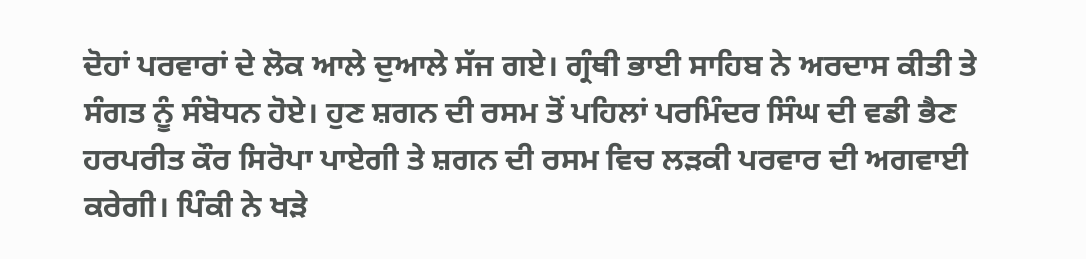ਦੋਹਾਂ ਪਰਵਾਰਾਂ ਦੇ ਲੋਕ ਆਲੇ ਦੁਆਲੇ ਸੱਜ ਗਏ। ਗ੍ਰੰਥੀ ਭਾਈ ਸਾਹਿਬ ਨੇ ਅਰਦਾਸ ਕੀਤੀ ਤੇ ਸੰਗਤ ਨੂੰ ਸੰਬੋਧਨ ਹੋਏ। ਹੁਣ ਸ਼ਗਨ ਦੀ ਰਸਮ ਤੋਂ ਪਹਿਲਾਂ ਪਰਮਿੰਦਰ ਸਿੰਘ ਦੀ ਵਡੀ ਭੈਣ ਹਰਪਰੀਤ ਕੌਰ ਸਿਰੋਪਾ ਪਾਏਗੀ ਤੇ ਸ਼ਗਨ ਦੀ ਰਸਮ ਵਿਚ ਲੜਕੀ ਪਰਵਾਰ ਦੀ ਅਗਵਾਈ ਕਰੇਗੀ। ਪਿੰਕੀ ਨੇ ਖੜੇ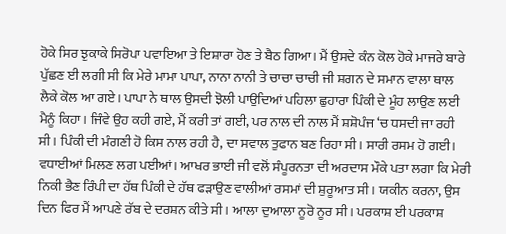ਹੋਕੇ ਸਿਰ ਝੁਕਾਕੇ ਸਿਰੋਪਾ ਪਵਾਇਆ ਤੇ ਇਸ਼ਾਰਾ ਹੋਣ ਤੇ ਬੈਠ ਗਿਆ। ਮੈਂ ਉਸਦੇ ਕੰਨ ਕੋਲ ਹੋਕੇ ਮਾਜਰੇ ਬਾਰੇ ਪੁੱਛਣ ਈ ਲਗੀ ਸੀ ਕਿ ਮੇਰੇ ਮਾਮਾ ਪਾਪਾ, ਨਾਨਾ ਨਾਨੀ ਤੇ ਚਾਚਾ ਚਾਚੀ ਜੀ ਸ਼ਗਨ ਦੇ ਸਮਾਨ ਵਾਲਾ ਥਾਲ ਲੈਕੇ ਕੋਲ ਆ ਗਏ। ਪਾਪਾ ਨੇ ਥਾਲ ਉਸਦੀ ਝੋਲੀ ਪਾਉਦਿਆਂ ਪਹਿਲਾ ਛੁਹਾਰਾ ਪਿੰਕੀ ਦੇ ਮੂੰਹ ਲਾਉਣ ਲਈ ਮੈਨੂੰ ਕਿਹਾ। ਜਿੰਵੇ ਉਹ ਕਹੀ ਗਏ, ਮੈਂ ਕਰੀ ਤਾਂ ਗਈ, ਪਰ ਨਾਲ ਦੀ ਨਾਲ ਮੈਂ ਸ਼ਸ਼ੋਪੰਜ ‘ਚ ਧਸਦੀ ਜਾ ਰਹੀ ਸੀ। ਪਿੰਕੀ ਦੀ ਮੰਗਣੀ ਹੋ ਕਿਸ ਨਾਲ ਰਹੀ ਹੈ, ਦਾ ਸਵਾਲ ਤੁਫਾਨ ਬਣ ਰਿਹਾ ਸੀ। ਸਾਰੀ ਰਸਮ ਹੋ ਗਈ। ਵਧਾਈਆਂ ਮਿਲਣ ਲਗ ਪਈਆਂ। ਆਖਰ ਭਾਈ ਜੀ ਵਲੋਂ ਸੰਪੂਰਨਤਾ ਦੀ ਅਰਦਾਸ ਮੌਕੇ ਪਤਾ ਲਗਾ ਕਿ ਮੇਰੀ ਨਿਕੀ ਭੈਣ ਰਿੰਪੀ ਦਾ ਹੱਥ ਪਿੰਕੀ ਦੇ ਹੱਥ ਫੜਾਉਣ ਵਾਲੀਆਂ ਰਸਮਾਂ ਦੀ ਸ਼ੁਰੂਆਤ ਸੀ। ਯਕੀਨ ਕਰਨਾ, ਉਸ ਦਿਨ ਫਿਰ ਮੈਂ ਆਪਣੇ ਰੱਬ ਦੇ ਦਰਸ਼ਨ ਕੀਤੇ ਸੀ। ਆਲਾ ਦੁਆਲਾ ਨੂਰੋ ਨੂਰ ਸੀ। ਪਰਕਾਸ਼ ਈ ਪਰਕਾਸ਼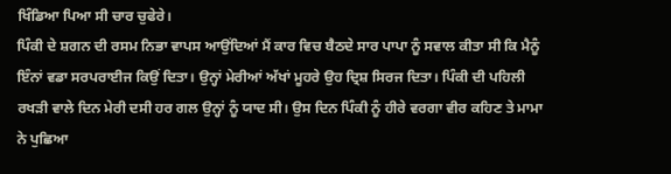ਖਿੰਡਿਆ ਪਿਆ ਸੀ ਚਾਰ ਚੁਫੇਰੇ।
ਪਿੰਕੀ ਦੇ ਸ਼ਗਨ ਦੀ ਰਸਮ ਨਿਭਾ ਵਾਪਸ ਆਉਂਦਿਆਂ ਮੈਂ ਕਾਰ ਵਿਚ ਬੈਠਦੇ ਸਾਰ ਪਾਪਾ ਨੂੰ ਸਵਾਲ ਕੀਤਾ ਸੀ ਕਿ ਮੈਨੂੰ ਇੰਨਾਂ ਵਡਾ ਸਰਪਰਾਈਜ ਕਿਉਂ ਦਿਤਾ। ਉਨ੍ਹਾਂ ਮੇਰੀਆਂ ਅੱਖਾਂ ਮੂਹਰੇ ਉਹ ਦ੍ਰਿਸ਼ ਸਿਰਜ ਦਿਤਾ। ਪਿੰਕੀ ਦੀ ਪਹਿਲੀ ਰਖੜੀ ਵਾਲੇ ਦਿਨ ਮੇਰੀ ਦਸੀ ਹਰ ਗਲ ਉਨ੍ਹਾਂ ਨੂੰ ਯਾਦ ਸੀ। ਉਸ ਦਿਨ ਪਿੰਕੀ ਨੂੰ ਹੀਰੇ ਵਰਗਾ ਵੀਰ ਕਹਿਣ ਤੇ ਮਾਮਾ ਨੇ ਪੁਛਿਆ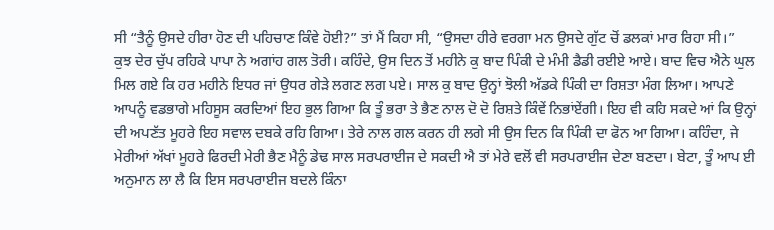ਸੀ “ਤੈਨੂੰ ਉਸਦੇ ਹੀਰਾ ਹੋਣ ਦੀ ਪਹਿਚਾਣ ਕਿੰਵੇ ਹੋਈ?” ਤਾਂ ਮੈਂ ਕਿਹਾ ਸੀ, “ਉਸਦਾ ਹੀਰੇ ਵਰਗਾ ਮਨ ਉਸਦੇ ਗੁੱਟ ਚੋਂ ਡਲਕਾਂ ਮਾਰ ਰਿਹਾ ਸੀ।”
ਕੁਝ ਦੇਰ ਚੁੱਪ ਰਹਿਕੇ ਪਾਪਾ ਨੇ ਅਗਾਂਹ ਗਲ ਤੋਰੀ। ਕਹਿੰਦੇ, ਉਸ ਦਿਨ ਤੋਂ ਮਹੀਨੇ ਕੁ ਬਾਦ ਪਿੰਕੀ ਦੇ ਮੰਮੀ ਡੈਡੀ ਰਈਏ ਆਏ। ਬਾਦ ਵਿਚ ਐਨੇ ਘੁਲ ਮਿਲ ਗਏ ਕਿ ਹਰ ਮਹੀਨੇ ਇਧਰ ਜਾਂ ਉਧਰ ਗੇੜੇ ਲਗਣ ਲਗ ਪਏ। ਸਾਲ ਕੁ ਬਾਦ ਉਨ੍ਹਾਂ ਝੋਲੀ ਅੱਡਕੇ ਪਿੰਕੀ ਦਾ ਰਿਸ਼ਤਾ ਮੰਗ ਲਿਆ। ਆਪਣੇ ਆਪਨੂੰ ਵਡਭਾਗੇ ਮਹਿਸੂਸ ਕਰਦਿਆਂ ਇਹ ਭੁਲ ਗਿਆ ਕਿ ਤੂੰ ਭਰਾ ਤੇ ਭੈਣ ਨਾਲ ਦੋ ਦੋ ਰਿਸ਼ਤੇ ਕਿੰਵੇਂ ਨਿਭਾਂਏਂਗੀ। ਇਹ ਵੀ ਕਹਿ ਸਕਦੇ ਆਂ ਕਿ ਉਨ੍ਹਾਂ ਦੀ ਅਪਣੱਤ ਮੂਹਰੇ ਇਹ ਸਵਾਲ ਦਬਕੇ ਰਹਿ ਗਿਆ। ਤੇਰੇ ਨਾਲ ਗਲ ਕਰਨ ਹੀ ਲਗੇ ਸੀ ਉਸ ਦਿਨ ਕਿ ਪਿੰਕੀ ਦਾ ਫੋਨ ਆ ਗਿਆ। ਕਹਿੰਦਾ, ਜੇ ਮੇਰੀਆਂ ਅੱਖਾਂ ਮੂਹਰੇ ਫਿਰਦੀ ਮੇਰੀ ਭੈਣ ਮੈਨੂੰ ਡੇਢ ਸਾਲ ਸਰਪਰਾਈਜ ਦੇ ਸਕਦੀ ਐ ਤਾਂ ਮੇਰੇ ਵਲੋਂ ਵੀ ਸਰਪਰਾਈਜ ਦੇਣਾ ਬਣਦਾ। ਬੇਟਾ, ਤੂੰ ਆਪ ਈ ਅਨੁਮਾਨ ਲਾ ਲੈ ਕਿ ਇਸ ਸਰਪਰਾਈਜ ਬਦਲੇ ਕਿੰਨਾ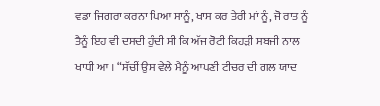ਵਡਾ ਜਿਗਰਾ ਕਰਨਾ ਪਿਆ ਸਾਨੂੰ, ਖਾਸ ਕਰ ਤੇਰੀ ਮਾਂ ਨੂੰ, ਜੋ ਰਾਤ ਨੂੰ ਤੈਨੂੰ ਇਹ ਵੀ ਦਸਦੀ ਹੁੰਦੀ ਸੀ ਕਿ ਅੱਜ ਰੋਟੀ ਕਿਹੜੀ ਸਬਜੀ ਨਾਲ ਖਾਧੀ ਆ । “ਸੱਚੀਂ ਉਸ ਵੇਲੇ ਮੈਨੂੰ ਆਪਣੀ ਟੀਚਰ ਦੀ ਗਲ ਯਾਦ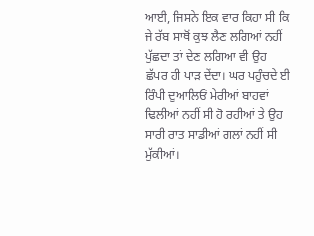ਆਈ, ਜਿਸਨੇ ਇਕ ਵਾਰ ਕਿਹਾ ਸੀ ਕਿ ਜੇ ਰੱਬ ਸਾਥੋਂ ਕੁਝ ਲੈਣ ਲਗਿਆਂ ਨਹੀਂ ਪੁੱਛਦਾ ਤਾਂ ਦੇਣ ਲਗਿਆ ਵੀ ਉਹ ਛੱਪਰ ਹੀ ਪਾੜ ਦੇਂਦਾ। ਘਰ ਪਹੁੰਚਦੇ ਈ ਰਿੰਪੀ ਦੁਆਲਿਓਂ ਮੇਰੀਆਂ ਬਾਹਵਾਂ ਢਿਲੀਆਂ ਨਹੀਂ ਸੀ ਹੋ ਰਹੀਆਂ ਤੇ ਉਹ ਸਾਰੀ ਰਾਤ ਸਾਡੀਆਂ ਗਲਾਂ ਨਹੀਂ ਸੀ ਮੁੱਕੀਆਂ।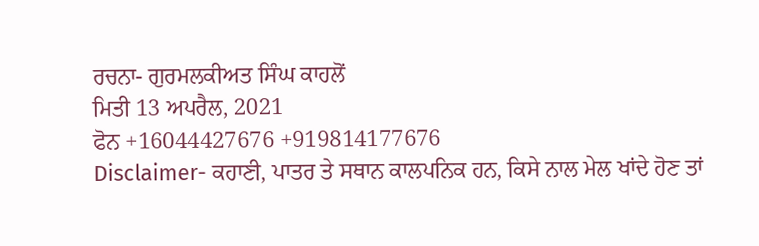ਰਚਨਾ- ਗੁਰਮਲਕੀਅਤ ਸਿੰਘ ਕਾਹਲੋਂ
ਮਿਤੀ 13 ਅਪਰੈਲ, 2021
ਫੋਨ +16044427676 +919814177676
Disclaimer- ਕਹਾਣੀ, ਪਾਤਰ ਤੇ ਸਥਾਨ ਕਾਲਪਨਿਕ ਹਨ, ਕਿਸੇ ਨਾਲ ਮੇਲ ਖਾਂਦੇ ਹੋਣ ਤਾਂ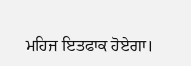ਮਹਿਜ ਇਤਫਾਕ ਹੋਏਗਾ।